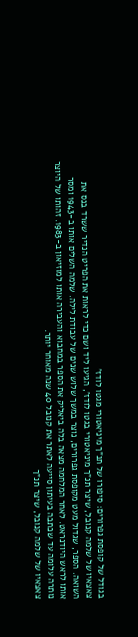בגודל של קופסת גפרורים: סיפורו של תנ"ך מיניאטורי מגטו לודז'
צאצאיו של שלמה קנובל, שיצר תנ"ך מיניאטורי בגטו לודז', הגיעו ליד ושם כדי לראות את הפריט הנדיר ששרד בנס את השואה. הספר, שגדול מעט מקופסת גפרורים, נוצר במשך שלוש שנים של עבודת לילה. שלמה השלים אותו ב-1943 ומסר אותו לראש היודנראט. לאחר המלחמה מצאה בלה ביאליק את הספר במחבוא והעבירה אותו למוזיאון ב-1983. זהותו של היוצר נותרה עלומה עד שכתבה בעיתון סייעה לאתר את קנובל 40 שנה מאוחר יותר.
צאצאיו של שלמה קנובל, שיצר תנ"ך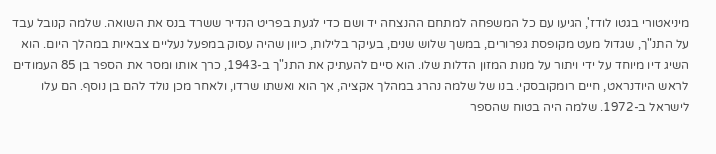מיניאטורי בגטו לודז', הגיעו עם כל המשפחה למתחם ההנצחה יד ושם כדי לגעת בפריט הנדיר ששרד בנס את השואה. שלמה קנובל עבד על התנ"ך, שגדול מעט מקופסת גפרורים, במשך שלוש שנים, בעיקר בלילות, כיוון שהיה עסוק במפעל נעליים צבאיות במהלך היום. הוא השיג דיו מיוחד על ידי ויתור על מנות המזון הדלות שלו. הוא סיים להעתיק את התנ"ך ב-1943, כרך אותו ומסר את הספר בן 85 העמודים לראש היודנראט, חיים רומקובסקי. בנו של שלמה נהרג במהלך אקציה, אך הוא ואשתו שרדו, ולאחר מכן נולד להם בן נוסף. הם עלו לישראל ב-1972. שלמה היה בטוח שהספר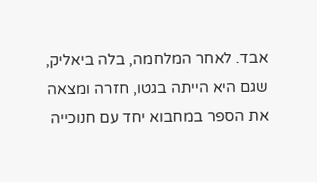אבד. לאחר המלחמה, בלה ביאליק, שגם היא הייתה בגטו, חזרה ומצאה את הספר במחבוא יחד עם חנוכייה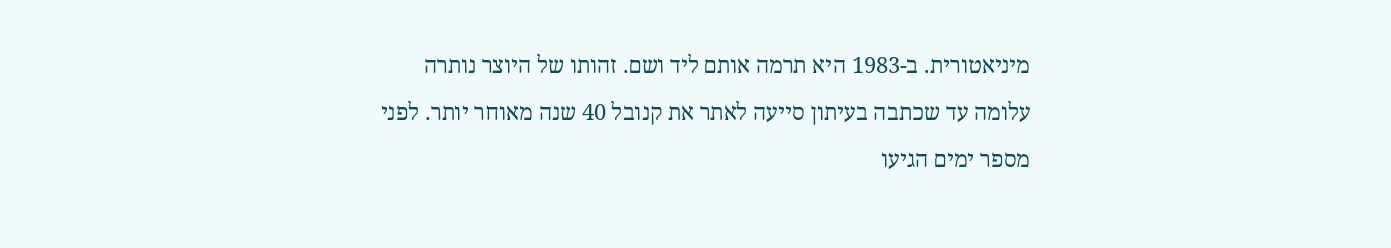מיניאטורית. ב-1983 היא תרמה אותם ליד ושם. זהותו של היוצר נותרה עלומה עד שכתבה בעיתון סייעה לאתר את קנובל 40 שנה מאוחר יותר. לפני מספר ימים הגיעו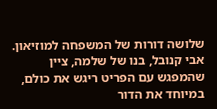שלושה דורות של המשפחה למוזיאון. אבי קנובל, בנו של שלמה, ציין שהמפגש עם הפריט ריגש את כולם, במיוחד את הדור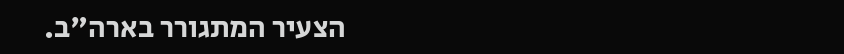הצעיר המתגורר בארה"ב.